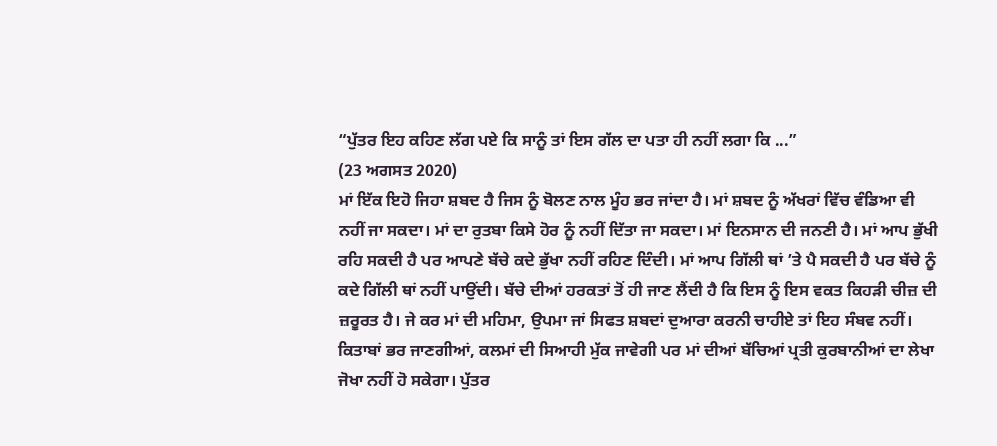“ਪੁੱਤਰ ਇਹ ਕਹਿਣ ਲੱਗ ਪਏ ਕਿ ਸਾਨੂੰ ਤਾਂ ਇਸ ਗੱਲ ਦਾ ਪਤਾ ਹੀ ਨਹੀਂ ਲਗਾ ਕਿ ...”
(23 ਅਗਸਤ 2020)
ਮਾਂ ਇੱਕ ਇਹੋ ਜਿਹਾ ਸ਼ਬਦ ਹੈ ਜਿਸ ਨੂੰ ਬੋਲਣ ਨਾਲ ਮੂੰਹ ਭਰ ਜਾਂਦਾ ਹੈ। ਮਾਂ ਸ਼ਬਦ ਨੂੰ ਅੱਖਰਾਂ ਵਿੱਚ ਵੰਡਿਆ ਵੀ ਨਹੀਂ ਜਾ ਸਕਦਾ। ਮਾਂ ਦਾ ਰੁਤਬਾ ਕਿਸੇ ਹੋਰ ਨੂੰ ਨਹੀਂ ਦਿੱਤਾ ਜਾ ਸਕਦਾ। ਮਾਂ ਇਨਸਾਨ ਦੀ ਜਨਣੀ ਹੈ। ਮਾਂ ਆਪ ਭੁੱਖੀ ਰਹਿ ਸਕਦੀ ਹੈ ਪਰ ਆਪਣੇ ਬੱਚੇ ਕਦੇ ਭੁੱਖਾ ਨਹੀਂ ਰਹਿਣ ਦਿੰਦੀ। ਮਾਂ ਆਪ ਗਿੱਲੀ ਥਾਂ ’ਤੇ ਪੈ ਸਕਦੀ ਹੈ ਪਰ ਬੱਚੇ ਨੂੰ ਕਦੇ ਗਿੱਲੀ ਥਾਂ ਨਹੀਂ ਪਾਉਂਦੀ। ਬੱਚੇ ਦੀਆਂ ਹਰਕਤਾਂ ਤੋਂ ਹੀ ਜਾਣ ਲੈਂਦੀ ਹੈ ਕਿ ਇਸ ਨੂੰ ਇਸ ਵਕਤ ਕਿਹੜੀ ਚੀਜ਼ ਦੀ ਜ਼ਰੂਰਤ ਹੈ। ਜੇ ਕਰ ਮਾਂ ਦੀ ਮਹਿਮਾ, ਉਪਮਾ ਜਾਂ ਸਿਫਤ ਸ਼ਬਦਾਂ ਦੁਆਰਾ ਕਰਨੀ ਚਾਹੀਏ ਤਾਂ ਇਹ ਸੰਬਵ ਨਹੀਂ। ਕਿਤਾਬਾਂ ਭਰ ਜਾਣਗੀਆਂ, ਕਲਮਾਂ ਦੀ ਸਿਆਹੀ ਮੁੱਕ ਜਾਵੇਗੀ ਪਰ ਮਾਂ ਦੀਆਂ ਬੱਚਿਆਂ ਪ੍ਰਤੀ ਕੁਰਬਾਨੀਆਂ ਦਾ ਲੇਖਾ ਜੋਖਾ ਨਹੀਂ ਹੋ ਸਕੇਗਾ। ਪੁੱਤਰ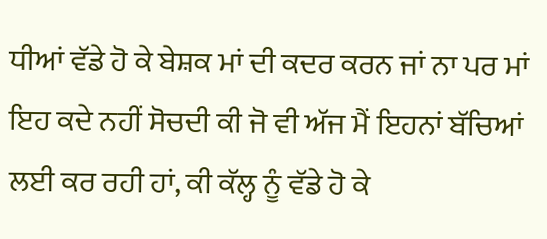ਧੀਆਂ ਵੱਡੇ ਹੋ ਕੇ ਬੇਸ਼ਕ ਮਾਂ ਦੀ ਕਦਰ ਕਰਨ ਜਾਂ ਨਾ ਪਰ ਮਾਂ ਇਹ ਕਦੇ ਨਹੀਂ ਸੋਚਦੀ ਕੀ ਜੋ ਵੀ ਅੱਜ ਮੈਂ ਇਹਨਾਂ ਬੱਚਿਆਂ ਲਈ ਕਰ ਰਹੀ ਹਾਂ, ਕੀ ਕੱਲ੍ਹ ਨੂੰ ਵੱਡੇ ਹੋ ਕੇ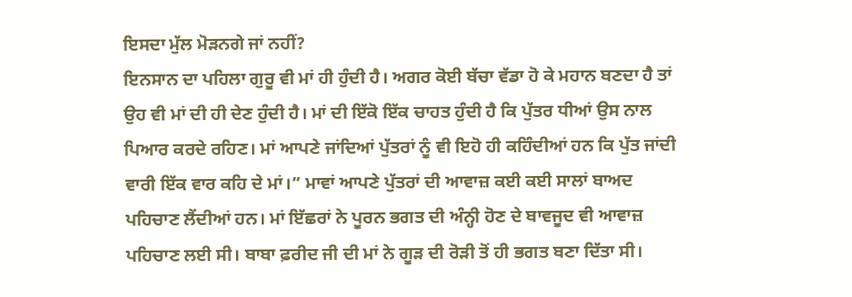ਇਸਦਾ ਮੁੱਲ ਮੋੜਨਗੇ ਜਾਂ ਨਹੀਂ?
ਇਨਸਾਨ ਦਾ ਪਹਿਲਾ ਗੁਰੂ ਵੀ ਮਾਂ ਹੀ ਹੁੰਦੀ ਹੈ। ਅਗਰ ਕੋਈ ਬੱਚਾ ਵੱਡਾ ਹੋ ਕੇ ਮਹਾਨ ਬਣਦਾ ਹੈ ਤਾਂ ਉਹ ਵੀ ਮਾਂ ਦੀ ਹੀ ਦੇਣ ਹੁੰਦੀ ਹੈ। ਮਾਂ ਦੀ ਇੱਕੋ ਇੱਕ ਚਾਹਤ ਹੁੰਦੀ ਹੈ ਕਿ ਪੁੱਤਰ ਧੀਆਂ ਉਸ ਨਾਲ ਪਿਆਰ ਕਰਦੇ ਰਹਿਣ। ਮਾਂ ਆਪਣੇ ਜਾਂਦਿਆਂ ਪੁੱਤਰਾਂ ਨੂੰ ਵੀ ਇਹੋ ਹੀ ਕਹਿੰਦੀਆਂ ਹਨ ਕਿ ਪੁੱਤ ਜਾਂਦੀ ਵਾਰੀ ਇੱਕ ਵਾਰ ਕਹਿ ਦੇ ਮਾਂ।” ਮਾਵਾਂ ਆਪਣੇ ਪੁੱਤਰਾਂ ਦੀ ਆਵਾਜ਼ ਕਈ ਕਈ ਸਾਲਾਂ ਬਾਅਦ ਪਹਿਚਾਣ ਲੈਂਦੀਆਂ ਹਨ। ਮਾਂ ਇੱਛਰਾਂ ਨੇ ਪੂਰਨ ਭਗਤ ਦੀ ਅੰਨ੍ਹੀ ਹੋਣ ਦੇ ਬਾਵਜੂਦ ਵੀ ਆਵਾਜ਼ ਪਹਿਚਾਣ ਲਈ ਸੀ। ਬਾਬਾ ਫ਼ਰੀਦ ਜੀ ਦੀ ਮਾਂ ਨੇ ਗੂੜ ਦੀ ਰੋੜੀ ਤੋਂ ਹੀ ਭਗਤ ਬਣਾ ਦਿੱਤਾ ਸੀ।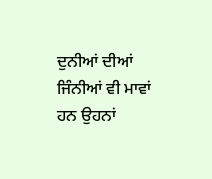ਦੁਨੀਆਂ ਦੀਆਂ ਜਿੰਨੀਆਂ ਵੀ ਮਾਵਾਂ ਹਨ ਉਹਨਾਂ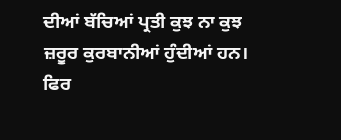ਦੀਆਂ ਬੱਚਿਆਂ ਪ੍ਰਤੀ ਕੁਝ ਨਾ ਕੁਝ ਜ਼ਰੂਰ ਕੁਰਬਾਨੀਆਂ ਹੁੰਦੀਆਂ ਹਨ।
ਫਿਰ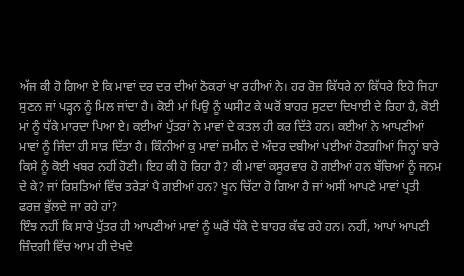ਅੱਜ ਕੀ ਹੋ ਗਿਆ ਏ ਕਿ ਮਾਵਾਂ ਦਰ ਦਰ ਦੀਆਂ ਠੋਕਰਾਂ ਖਾ ਰਹੀਆਂ ਨੇ। ਹਰ ਰੋਜ਼ ਕਿੱਧਰੇ ਨਾ ਕਿੱਧਰੇ ਇਹੋ ਜਿਹਾ ਸੁਣਨ ਜਾਂ ਪੜ੍ਹਨ ਨੂੰ ਮਿਲ ਜਾਂਦਾ ਹੈ। ਕੋਈ ਮਾਂ ਪਿਉ ਨੂੰ ਘਸੀਟ ਕੇ ਘਰੋਂ ਬਾਹਰ ਸੁਟਦਾ ਦਿਖਾਈ ਦੇ ਰਿਹਾ ਹੈ, ਕੋਈ ਮਾਂ ਨੂੰ ਧੱਕੇ ਮਾਰਦਾ ਪਿਆ ਏ। ਕਈਆਂ ਪੁੱਤਰਾਂ ਨੇ ਮਾਵਾਂ ਦੇ ਕਤਲ ਹੀ ਕਰ ਦਿੱਤੇ ਹਨ। ਕਈਆਂ ਨੇ ਆਪਣੀਆਂ ਮਾਵਾਂ ਨੂੰ ਜਿੰਦਾ ਹੀ ਸਾੜ ਦਿੱਤਾ ਹੈ। ਕਿੰਨੀਆਂ ਕੁ ਮਾਵਾਂ ਜ਼ਮੀਨ ਦੇ ਅੰਦਰ ਦਬੀਆਂ ਪਈਆਂ ਹੋਣਗੀਆਂ ਜਿਨ੍ਹਾਂ ਬਾਰੇ ਕਿਸੇ ਨੂੰ ਕੋਈ ਖਬਰ ਨਹੀਂ ਹੋਣੀ। ਇਹ ਕੀ ਹੋ ਰਿਹਾ ਹੈ? ਕੀ ਮਾਵਾਂ ਕਸੂਰਵਾਰ ਹੋ ਗਈਆਂ ਹਨ ਬੱਚਿਆਂ ਨੂੰ ਜਨਮ ਦੇ ਕੇ? ਜਾਂ ਰਿਸ਼ਤਿਆਂ ਵਿੱਚ ਤਰੇੜਾਂ ਪੈ ਗਈਆਂ ਹਨ? ਖੂਨ ਚਿੱਟਾ ਹੋ ਗਿਆ ਹੈ ਜਾਂ ਅਸੀਂ ਆਪਣੇ ਮਾਵਾਂ ਪ੍ਰਤੀ ਫਰਜ਼ ਭੁੱਲਦੇ ਜਾ ਰਹੇ ਹਾਂ?
ਇੰਝ ਨਹੀਂ ਕਿ ਸਾਰੇ ਪੁੱਤਰ ਹੀ ਆਪਣੀਆਂ ਮਾਵਾਂ ਨੂੰ ਘਰੋਂ ਧੱਕੇ ਦੇ ਬਾਹਰ ਕੱਢ ਰਹੇ ਹਨ। ਨਹੀਂ, ਆਪਾਂ ਆਪਣੀ ਜ਼ਿੰਦਗੀ ਵਿੱਚ ਆਮ ਹੀ ਦੇਖਦੇ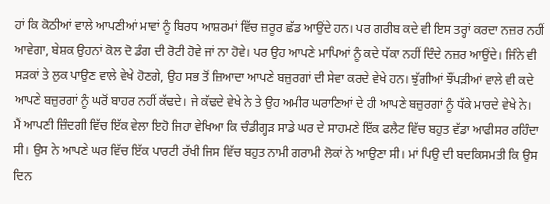ਹਾਂ ਕਿ ਕੋਠੀਆਂ ਵਾਲੇ ਆਪਣੀਆਂ ਮਾਵਾਂ ਨੂੰ ਬਿਰਧ ਆਸ਼ਰਮਾਂ ਵਿੱਚ ਜ਼ਰੂਰ ਛੱਡ ਆਉਂਦੇ ਹਨ। ਪਰ ਗਰੀਬ ਕਦੇ ਵੀ ਇਸ ਤਰ੍ਹਾਂ ਕਰਦਾ ਨਜ਼ਰ ਨਹੀਂ ਆਵੇਗਾ, ਬੇਸ਼ਕ ਉਹਨਾਂ ਕੋਲ ਦੋ ਡੰਗ ਦੀ ਰੋਟੀ ਹੋਵੇ ਜਾਂ ਨਾ ਹੋਵੇ। ਪਰ ਉਹ ਆਪਣੇ ਮਾਪਿਆਂ ਨੂੰ ਕਦੇ ਧੱਕਾ ਨਹੀਂ ਦਿੰਦੇ ਨਜ਼ਰ ਆਉਂਦੇ। ਜਿੰਨੇ ਵੀ ਸੜਕਾਂ ਤੇ ਲੁਕ ਪਾਉਣ ਵਾਲੇ ਵੇਖੇ ਹੋਣਗੇ, ਉਹ ਸਭ ਤੋਂ ਜ਼ਿਆਦਾ ਆਪਣੇ ਬਜ਼ੁਰਗਾਂ ਦੀ ਸੇਵਾ ਕਰਦੇ ਵੇਖੇ ਹਨ। ਝੁੱਗੀਆਂ ਝੌਂਪੜੀਆਂ ਵਾਲੇ ਵੀ ਕਦੇ ਆਪਣੇ ਬਜ਼ੁਰਗਾਂ ਨੂੰ ਘਰੋਂ ਬਾਹਰ ਨਹੀਂ ਕੱਢਦੇ। ਜੇ ਕੱਢਦੇ ਵੇਖੇ ਨੇ ਤੇ ਉਹ ਅਮੀਰ ਘਰਾਣਿਆਂ ਦੇ ਹੀ ਆਪਣੇ ਬਜ਼ੁਰਗਾਂ ਨੂੰ ਧੱਕੇ ਮਾਰਦੇ ਵੇਖੇ ਨੇ।
ਮੈਂ ਆਪਣੀ ਜ਼ਿੰਦਗੀ ਵਿੱਚ ਇੱਕ ਵੇਲਾ ਇਹੋ ਜਿਹਾ ਵੇਖਿਆ ਕਿ ਚੰਡੀਗ੍ਹੜ ਸਾਡੇ ਘਰ ਦੇ ਸਾਹਮਣੇ ਇੱਕ ਫਲੈਟ ਵਿੱਚ ਬਹੁਤ ਵੱਡਾ ਆਫੀਸਰ ਰਹਿੰਦਾ ਸੀ। ਉਸ ਨੇ ਆਪਣੇ ਘਰ ਵਿੱਚ ਇੱਕ ਪਾਰਟੀ ਰੱਖੀ ਜਿਸ ਵਿੱਚ ਬਹੁਤ ਨਾਮੀ ਗਰਾਮੀ ਲੋਕਾਂ ਨੇ ਆਉਣਾ ਸੀ। ਮਾਂ ਪਿਉ ਦੀ ਬਦਕਿਸਮਤੀ ਕਿ ਉਸ ਦਿਨ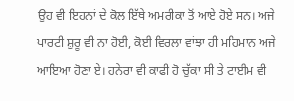ਉਹ ਵੀ ਇਹਨਾਂ ਦੇ ਕੋਲ ਇੱਥੇ ਅਮਰੀਕਾ ਤੋਂ ਆਏ ਹੋਏ ਸਨ। ਅਜੇ ਪਾਰਟੀ ਸ਼ੁਰੂ ਵੀ ਨਾ ਹੋਈ, ਕੋਈ ਵਿਰਲਾ ਵਾਂਝਾ ਹੀ ਮਹਿਮਾਨ ਅਜੇ ਆਇਆ ਹੋਣਾ ਏ। ਹਨੇਰਾ ਵੀ ਕਾਫੀ ਹੋ ਚੁੱਕਾ ਸੀ ਤੇ ਟਾਈਮ ਵੀ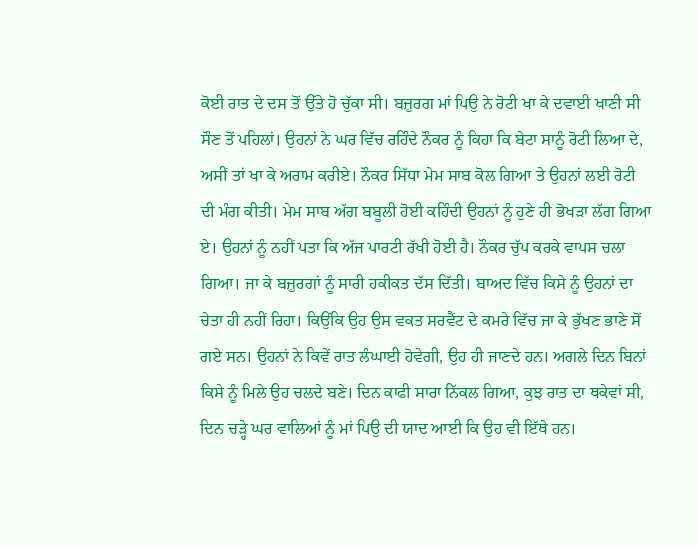ਕੋਈ ਰਾਤ ਦੇ ਦਸ ਤੋਂ ਉੱਤੇ ਹੋ ਚੁੱਕਾ ਸੀ। ਬਜ਼ੁਰਗ ਮਾਂ ਪਿਉ ਨੇ ਰੋਟੀ ਖਾ ਕੇ ਦਵਾਈ ਖਾਣੀ ਸੀ ਸੌਣ ਤੋਂ ਪਹਿਲਾਂ। ਉਹਨਾਂ ਨੇ ਘਰ ਵਿੱਚ ਰਹਿੰਦੇ ਨੌਕਰ ਨੂੰ ਕਿਹਾ ਕਿ ਬੇਟਾ ਸਾਨੂੰ ਰੋਟੀ ਲਿਆ ਦੇ, ਅਸੀਂ ਤਾਂ ਖਾ ਕੇ ਅਰਾਮ ਕਰੀਏ। ਨੌਕਰ ਸਿੱਧਾ ਮੇਮ ਸਾਬ ਕੋਲ ਗਿਆ ਤੇ ਉਹਨਾਂ ਲਈ ਰੋਟੀ ਦੀ ਮੰਗ ਕੀਤੀ। ਮੇਮ ਸਾਬ ਅੱਗ ਬਬੂਲੀ ਹੋਈ ਕਹਿੰਦੀ ਉਹਨਾਂ ਨੂੰ ਹੁਣੇ ਹੀ ਭੋਖੜਾ ਲੱਗ ਗਿਆ ਏ। ਉਹਨਾਂ ਨੂੰ ਨਹੀਂ ਪਤਾ ਕਿ ਅੱਜ ਪਾਰਟੀ ਰੱਖੀ ਹੋਈ ਹੈ। ਨੌਕਰ ਚੁੱਪ ਕਰਕੇ ਵਾਪਸ ਚਲਾ ਗਿਆ। ਜਾ ਕੇ ਬਜ਼ੁਰਗਾਂ ਨੂੰ ਸਾਰੀ ਹਕੀਕਤ ਦੱਸ ਦਿੱਤੀ। ਬਾਅਦ ਵਿੱਚ ਕਿਸੇ ਨੂੰ ਉਹਨਾਂ ਦਾ ਚੇਤਾ ਹੀ ਨਹੀਂ ਰਿਹਾ। ਕਿਉਂਕਿ ਉਹ ਉਸ ਵਕਤ ਸਰਵੈਂਟ ਦੇ ਕਮਰੇ ਵਿੱਚ ਜਾ ਕੇ ਭੁੱਖਣ ਭਾਣੇ ਸੋਂ ਗਏ ਸਨ। ਉਹਨਾਂ ਨੇ ਕਿਵੇਂ ਰਾਤ ਲੰਘਾਈ ਹੋਵੇਗੀ, ਉਹ ਹੀ ਜਾਣਦੇ ਹਨ। ਅਗਲੇ ਦਿਨ ਬਿਨਾਂ ਕਿਸੇ ਨੂੰ ਮਿਲੇ ਉਹ ਚਲਦੇ ਬਣੇ। ਦਿਨ ਕਾਫੀ ਸਾਰਾ ਨਿੱਕਲ ਗਿਆ, ਕੁਝ ਰਾਤ ਦਾ ਥਕੇਵਾਂ ਸੀ, ਦਿਨ ਚੜ੍ਹੇ ਘਰ ਵਾਲਿਆਂ ਨੂੰ ਮਾਂ ਪਿਉ ਦੀ ਯਾਦ ਆਈ ਕਿ ਉਹ ਵੀ ਇੱਥੇ ਹਨ।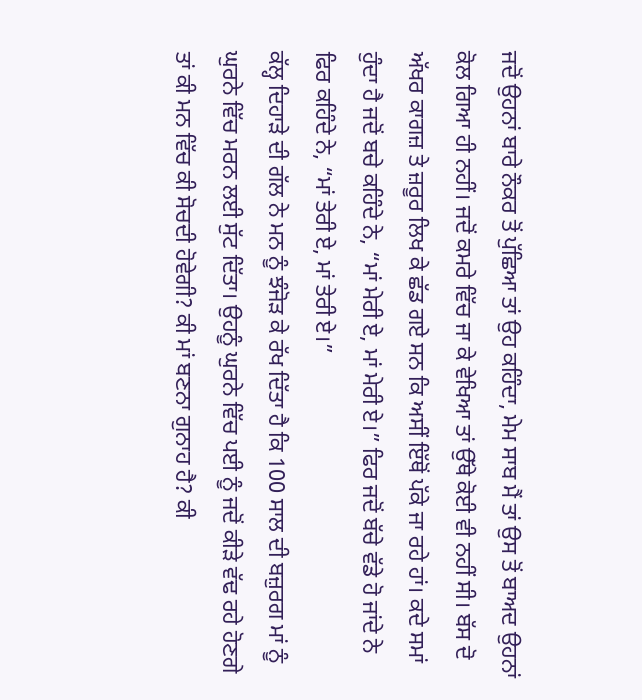ਜਦੋਂ ਉਹਨਾਂ ਬਾਰੇ ਨੌਕਰ ਤੋਂ ਪੁੱਛਿਆ ਤਾਂ ਉਹ ਕਹਿੰਦਾ, ਮੇਮ ਸਾਬ ਮੈਂ ਤਾਂ ਉਸ ਤੋਂ ਬਾਅਦ ਉਹਨਾਂ ਕੋਲ ਗਿਆ ਹੀ ਨਹੀਂ। ਜਦੋਂ ਕਮਰੇ ਵਿੱਚ ਜਾ ਕੇ ਵੇਖਿਆ ਤਾਂ ਉੱਥੇ ਕੋਈ ਵੀ ਨਹੀਂ ਸੀ। ਬੱਸ ਦੋ ਅੱਖਰ ਕਾਗਜ਼ ਤੇ ਜ਼ਰੂਰ ਲਿਖ ਕੇ ਛੱਡ ਗਏ ਸਨ ਕਿ ਅਸੀਂ ਇੱਥੋਂ ਪੱਕੇ ਜਾ ਰਹੇ ਹਾਂ। ਕਦੇ ਸਮਾਂ ਹੁੰਦਾ ਹੈ ਜਦੋਂ ਬਚੇ ਕਹਿੰਦੇ ਨੇ, “ਮਾਂ ਮੇਰੀ ਏ, ਮਾਂ ਮੇਰੀ ਏ।” ਫਿਰ ਜਦੋਂ ਬੱਚੇ ਵੱਡੇ ਹੋ ਜਾਂਦੇ ਨੇ ਫਿਰ ਕਹਿੰਦੇ ਨੇ, “ਮਾਂ ਤੇਰੀ ਏ, ਮਾਂ ਤੇਰੀ ਏ।”
ਕੱਲ੍ਹ ਦਿਹਾੜੇ ਦੀ ਗੱਲ ਨੇ ਮਨ ਨੂੰ ਝੰਜੋੜ ਕੇ ਰੱਖ ਦਿੱਤਾ ਹੈ ਕਿ 100 ਸਾਲ ਦੀ ਬਜ਼ੁਰਗ ਮਾਂ ਨੂੰ ਘੁਰਨੇ ਵਿੱਚ ਮਰਨ ਲਈ ਸੁੱਟ ਦਿੱਤਾ। ਉਹਨੂੰ ਘੁਰਨੇ ਵਿੱਚ ਪਈ ਨੂੰ ਜਦੋਂ ਕੀੜੇ ਵੱਢ ਰਹੇ ਹੋਣਗੇ ਤਾਂ ਕੀ ਮਨ ਵਿੱਚ ਕੀ ਸੋਚਦੀ ਹੋਵੇਗੀ? ਕੀ ਮਾਂ ਬਣਨਾ ਗੁਨਾਹ ਹੈ? ਕੀ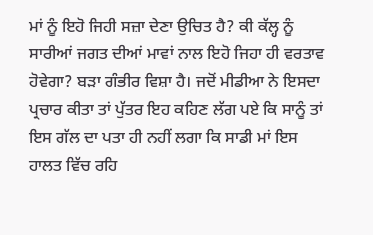ਮਾਂ ਨੂੰ ਇਹੋ ਜਿਹੀ ਸਜ਼ਾ ਦੇਣਾ ਉਚਿਤ ਹੈ? ਕੀ ਕੱਲ੍ਹ ਨੂੰ ਸਾਰੀਆਂ ਜਗਤ ਦੀਆਂ ਮਾਵਾਂ ਨਾਲ ਇਹੋ ਜਿਹਾ ਹੀ ਵਰਤਾਵ ਹੋਵੇਗਾ? ਬੜਾ ਗੰਭੀਰ ਵਿਸ਼ਾ ਹੈ। ਜਦੋਂ ਮੀਡੀਆ ਨੇ ਇਸਦਾ ਪ੍ਰਚਾਰ ਕੀਤਾ ਤਾਂ ਪੁੱਤਰ ਇਹ ਕਹਿਣ ਲੱਗ ਪਏ ਕਿ ਸਾਨੂੰ ਤਾਂ ਇਸ ਗੱਲ ਦਾ ਪਤਾ ਹੀ ਨਹੀਂ ਲਗਾ ਕਿ ਸਾਡੀ ਮਾਂ ਇਸ ਹਾਲਤ ਵਿੱਚ ਰਹਿ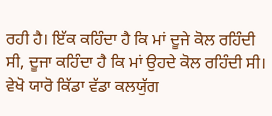ਰਹੀ ਹੈ। ਇੱਕ ਕਹਿੰਦਾ ਹੈ ਕਿ ਮਾਂ ਦੂਜੇ ਕੋਲ ਰਹਿੰਦੀ ਸੀ, ਦੂਜਾ ਕਹਿੰਦਾ ਹੈ ਕਿ ਮਾਂ ਉਹਦੇ ਕੋਲ ਰਹਿੰਦੀ ਸੀ। ਵੇਖੋ ਯਾਰੋ ਕਿੱਡਾ ਵੱਡਾ ਕਲਯੁੱਗ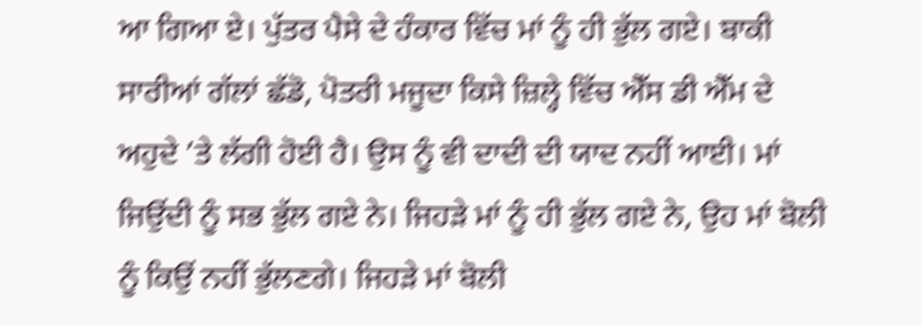ਆ ਗਿਆ ਏ। ਪੁੱਤਰ ਪੈਸੇ ਦੇ ਹੰਕਾਰ ਵਿੱਚ ਮਾਂ ਨੂੰ ਹੀ ਭੁੱਲ ਗਏ। ਬਾਕੀ ਸਾਰੀਆਂ ਗੱਲਾਂ ਛੱਡੋ, ਪੋਤਰੀ ਮਜੂਦਾ ਕਿਸੇ ਜ਼ਿਲ੍ਹੇ ਵਿੱਚ ਐੱਸ ਡੀ ਐੱਮ ਦੇ ਅਹੁਦੇ ’ਤੇ ਲੱਗੀ ਹੋਈ ਹੈ। ਉਸ ਨੂੰ ਵੀ ਦਾਦੀ ਦੀ ਯਾਦ ਨਹੀਂ ਆਈ। ਮਾਂ ਜਿਉਂਦੀ ਨੂੰ ਸਭ ਭੁੱਲ ਗਏ ਨੇ। ਜਿਹੜੇ ਮਾਂ ਨੂੰ ਹੀ ਭੁੱਲ ਗਏ ਨੇ, ਉਹ ਮਾਂ ਬੋਲੀ ਨੂੰ ਕਿਉਂ ਨਹੀਂ ਭੁੱਲਣਗੇ। ਜਿਹੜੇ ਮਾਂ ਬੋਲੀ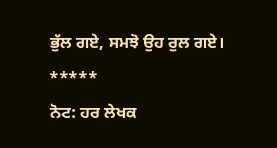ਭੁੱਲ ਗਏ, ਸਮਝੋ ਉਹ ਰੁਲ ਗਏ।
*****
ਨੋਟ: ਹਰ ਲੇਖਕ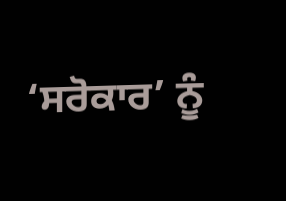‘ਸਰੋਕਾਰ’ ਨੂੰ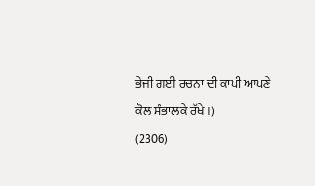ਭੇਜੀ ਗਈ ਰਚਨਾ ਦੀ ਕਾਪੀ ਆਪਣੇ ਕੋਲ ਸੰਭਾਲਕੇ ਰੱਖੇ।)
(2306)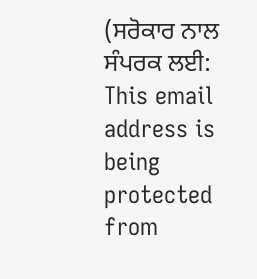(ਸਰੋਕਾਰ ਨਾਲ ਸੰਪਰਕ ਲਈ: This email address is being protected from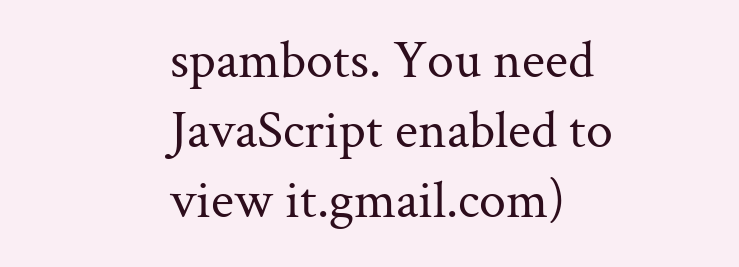spambots. You need JavaScript enabled to view it.gmail.com)